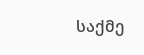საქმე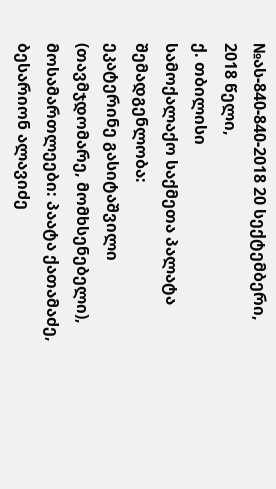№ას-840-840-2018 20 სექტემბერი, 2018 წელი,
ქ. თბილისი
სამოქალაქო საქმეთა პალატა
შემადგენლობა:
ეკატერინე გასიტაშვილი (თავმჯდომარე, მომხსენებელი),
მოსამართლეები: პაატა ქათამაძე,
ბესარიონ ალავიძე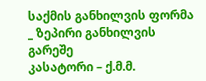საქმის განხილვის ფორმა _ ზეპირი განხილვის გარეშე
კასატორი – ქ.მ.მ.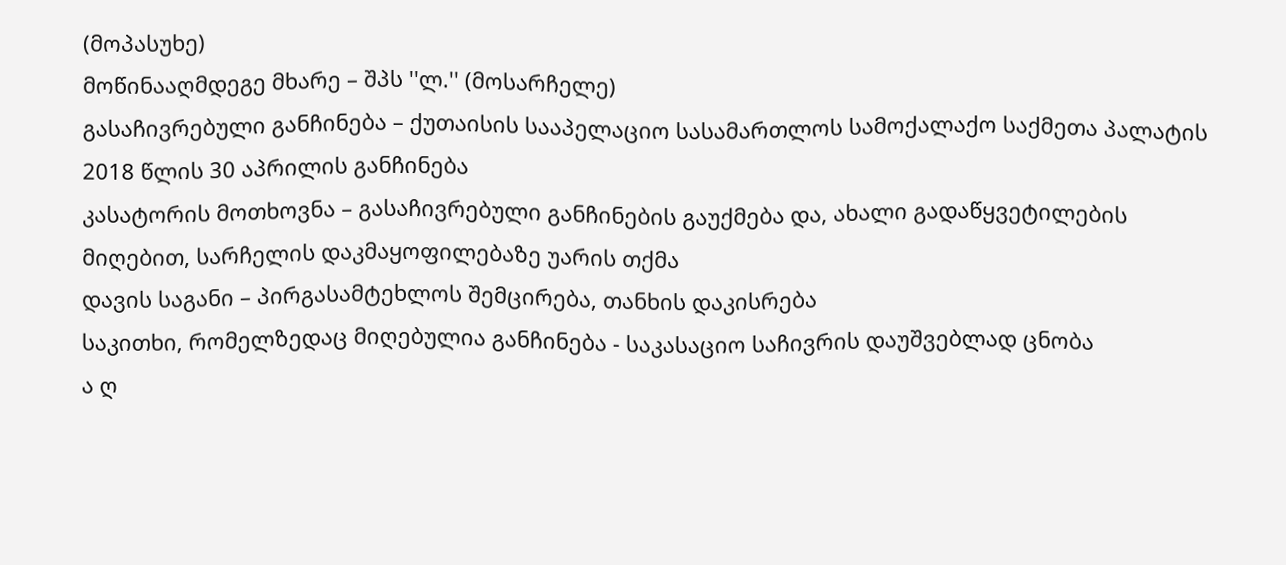(მოპასუხე)
მოწინააღმდეგე მხარე – შპს ''ლ.'' (მოსარჩელე)
გასაჩივრებული განჩინება – ქუთაისის სააპელაციო სასამართლოს სამოქალაქო საქმეთა პალატის 2018 წლის 30 აპრილის განჩინება
კასატორის მოთხოვნა – გასაჩივრებული განჩინების გაუქმება და, ახალი გადაწყვეტილების მიღებით, სარჩელის დაკმაყოფილებაზე უარის თქმა
დავის საგანი – პირგასამტეხლოს შემცირება, თანხის დაკისრება
საკითხი, რომელზედაც მიღებულია განჩინება - საკასაციო საჩივრის დაუშვებლად ცნობა
ა ღ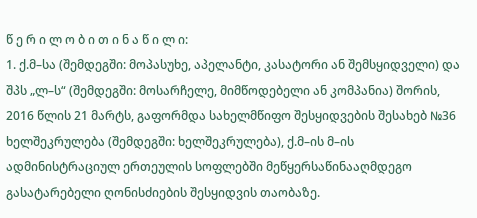წ ე რ ი ლ ო ბ ი თ ი ნ ა წ ი ლ ი:
1. ქ.მ–სა (შემდეგში: მოპასუხე, აპელანტი, კასატორი ან შემსყიდველი) და შპს „ლ–ს“ (შემდეგში: მოსარჩელე, მიმწოდებელი ან კომპანია) შორის, 2016 წლის 21 მარტს, გაფორმდა სახელმწიფო შესყიდვების შესახებ №36 ხელშეკრულება (შემდეგში: ხელშეკრულება), ქ.მ–ის მ–ის ადმინისტრაციულ ერთეულის სოფლებში მეწყერსაწინააღმდეგო გასატარებელი ღონისძიების შესყიდვის თაობაზე.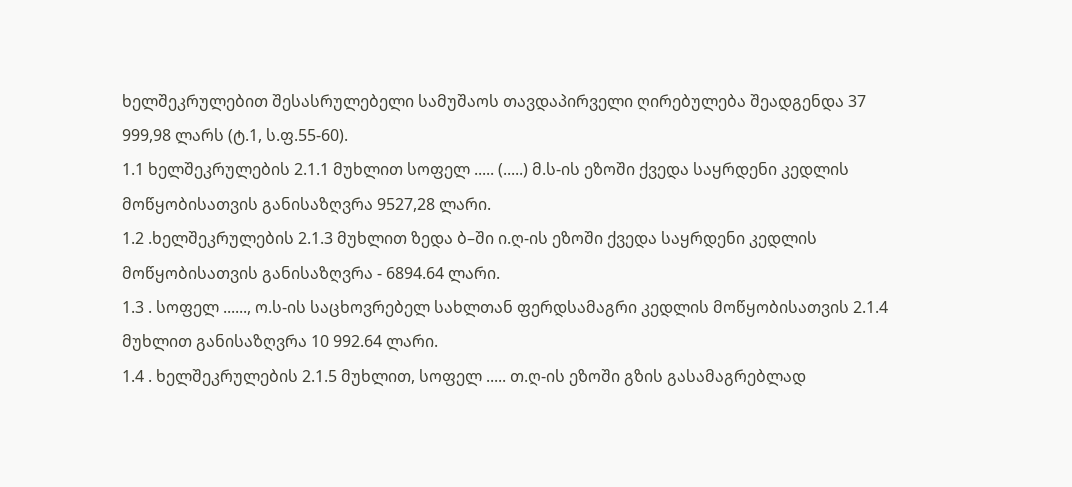ხელშეკრულებით შესასრულებელი სამუშაოს თავდაპირველი ღირებულება შეადგენდა 37 999,98 ლარს (ტ.1, ს.ფ.55-60).
1.1 ხელშეკრულების 2.1.1 მუხლით სოფელ ..... (.....) მ.ს-ის ეზოში ქვედა საყრდენი კედლის მოწყობისათვის განისაზღვრა 9527,28 ლარი.
1.2 .ხელშეკრულების 2.1.3 მუხლით ზედა ბ–ში ი.ღ-ის ეზოში ქვედა საყრდენი კედლის მოწყობისათვის განისაზღვრა - 6894.64 ლარი.
1.3 . სოფელ ......, ო.ს-ის საცხოვრებელ სახლთან ფერდსამაგრი კედლის მოწყობისათვის 2.1.4 მუხლით განისაზღვრა 10 992.64 ლარი.
1.4 . ხელშეკრულების 2.1.5 მუხლით, სოფელ ..... თ.ღ-ის ეზოში გზის გასამაგრებლად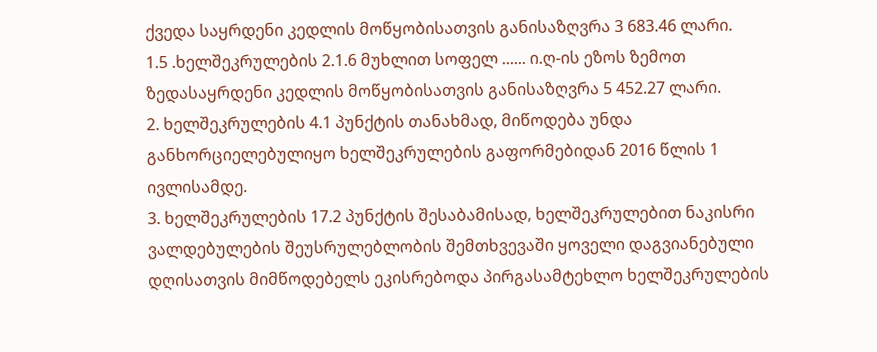ქვედა საყრდენი კედლის მოწყობისათვის განისაზღვრა 3 683.46 ლარი.
1.5 .ხელშეკრულების 2.1.6 მუხლით სოფელ ...... ი.ღ-ის ეზოს ზემოთ ზედასაყრდენი კედლის მოწყობისათვის განისაზღვრა 5 452.27 ლარი.
2. ხელშეკრულების 4.1 პუნქტის თანახმად, მიწოდება უნდა განხორციელებულიყო ხელშეკრულების გაფორმებიდან 2016 წლის 1 ივლისამდე.
3. ხელშეკრულების 17.2 პუნქტის შესაბამისად, ხელშეკრულებით ნაკისრი ვალდებულების შეუსრულებლობის შემთხვევაში ყოველი დაგვიანებული დღისათვის მიმწოდებელს ეკისრებოდა პირგასამტეხლო ხელშეკრულების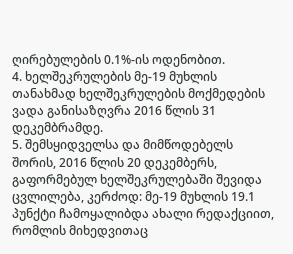ღირებულების 0.1%-ის ოდენობით.
4. ხელშეკრულების მე-19 მუხლის თანახმად ხელშეკრულების მოქმედების ვადა განისაზღვრა 2016 წლის 31 დეკემბრამდე.
5. შემსყიდველსა და მიმწოდებელს შორის, 2016 წლის 20 დეკემბერს, გაფორმებულ ხელშეკრულებაში შევიდა ცვლილება, კერძოდ: მე-19 მუხლის 19.1 პუნქტი ჩამოყალიბდა ახალი რედაქციით, რომლის მიხედვითაც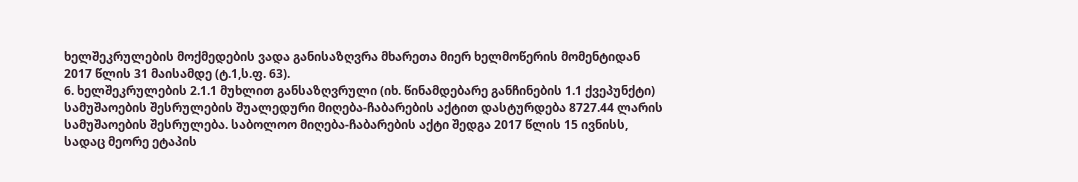ხელშეკრულების მოქმედების ვადა განისაზღვრა მხარეთა მიერ ხელმოწერის მომენტიდან 2017 წლის 31 მაისამდე (ტ.1,ს.ფ. 63).
6. ხელშეკრულების 2.1.1 მუხლით განსაზღვრული (იხ. წინამდებარე განჩინების 1.1 ქვეპუნქტი) სამუშაოების შესრულების შუალედური მიღება-ჩაბარების აქტით დასტურდება 8727.44 ლარის სამუშაოების შესრულება. საბოლოო მიღება-ჩაბარების აქტი შედგა 2017 წლის 15 ივნისს, სადაც მეორე ეტაპის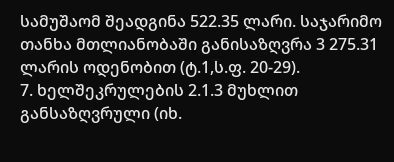სამუშაომ შეადგინა 522.35 ლარი. საჯარიმო თანხა მთლიანობაში განისაზღვრა 3 275.31 ლარის ოდენობით (ტ.1,ს.ფ. 20-29).
7. ხელშეკრულების 2.1.3 მუხლით განსაზღვრული (იხ.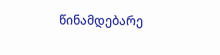წინამდებარე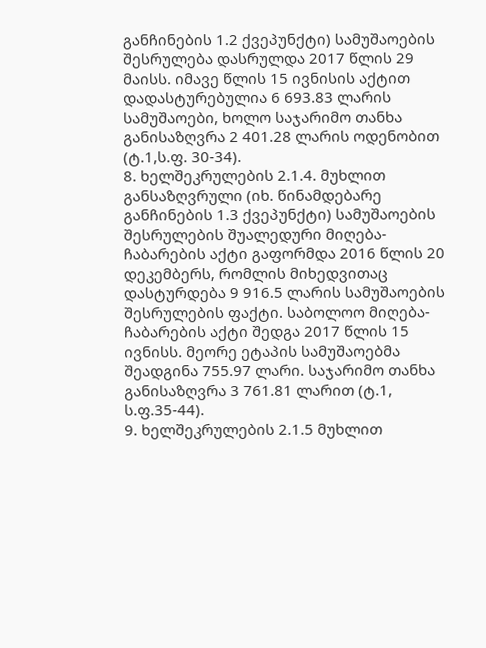განჩინების 1.2 ქვეპუნქტი) სამუშაოების შესრულება დასრულდა 2017 წლის 29 მაისს. იმავე წლის 15 ივნისის აქტით დადასტურებულია 6 693.83 ლარის სამუშაოები, ხოლო საჯარიმო თანხა განისაზღვრა 2 401.28 ლარის ოდენობით (ტ.1,ს.ფ. 30-34).
8. ხელშეკრულების 2.1.4. მუხლით განსაზღვრული (იხ. წინამდებარე განჩინების 1.3 ქვეპუნქტი) სამუშაოების შესრულების შუალედური მიღება-ჩაბარების აქტი გაფორმდა 2016 წლის 20 დეკემბერს, რომლის მიხედვითაც დასტურდება 9 916.5 ლარის სამუშაოების შესრულების ფაქტი. საბოლოო მიღება-ჩაბარების აქტი შედგა 2017 წლის 15 ივნისს. მეორე ეტაპის სამუშაოებმა შეადგინა 755.97 ლარი. საჯარიმო თანხა განისაზღვრა 3 761.81 ლარით (ტ.1, ს.ფ.35-44).
9. ხელშეკრულების 2.1.5 მუხლით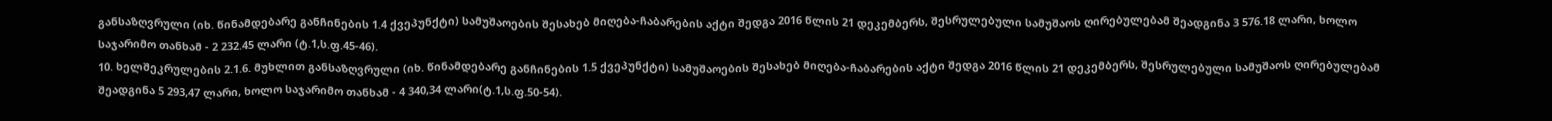განსაზღვრული (იხ. წინამდებარე განჩინების 1.4 ქვეპუნქტი) სამუშაოების შესახებ მიღება-ჩაბარების აქტი შედგა 2016 წლის 21 დეკემბერს, შესრულებული სამუშაოს ღირებულებამ შეადგინა 3 576.18 ლარი, ხოლო საჯარიმო თანხამ - 2 232.45 ლარი (ტ.1,ს.ფ.45-46).
10. ხელშეკრულების 2.1.6. მუხლით განსაზღვრული (იხ. წინამდებარე განჩინების 1.5 ქვეპუნქტი) სამუშაოების შესახებ მიღება-ჩაბარების აქტი შედგა 2016 წლის 21 დეკემბერს, შესრულებული სამუშაოს ღირებულებამ შეადგინა 5 293,47 ლარი, ხოლო საჯარიმო თანხამ - 4 340,34 ლარი(ტ.1,ს.ფ.50-54).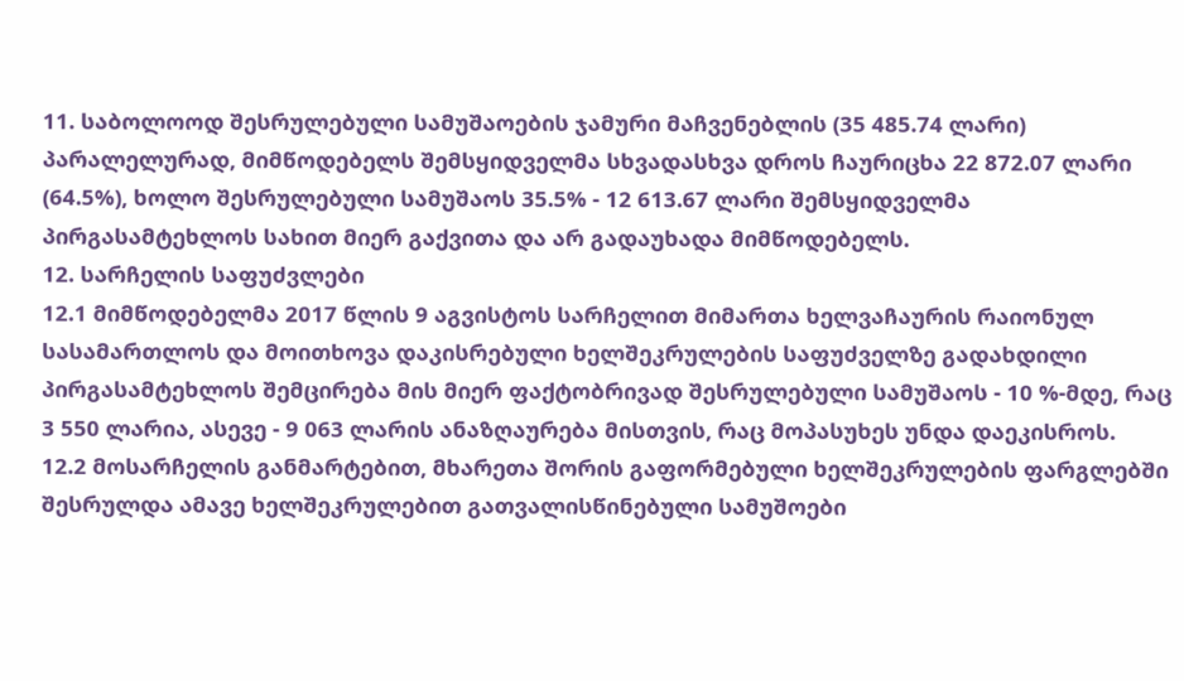11. საბოლოოდ შესრულებული სამუშაოების ჯამური მაჩვენებლის (35 485.74 ლარი) პარალელურად, მიმწოდებელს შემსყიდველმა სხვადასხვა დროს ჩაურიცხა 22 872.07 ლარი (64.5%), ხოლო შესრულებული სამუშაოს 35.5% - 12 613.67 ლარი შემსყიდველმა პირგასამტეხლოს სახით მიერ გაქვითა და არ გადაუხადა მიმწოდებელს.
12. სარჩელის საფუძვლები
12.1 მიმწოდებელმა 2017 წლის 9 აგვისტოს სარჩელით მიმართა ხელვაჩაურის რაიონულ სასამართლოს და მოითხოვა დაკისრებული ხელშეკრულების საფუძველზე გადახდილი პირგასამტეხლოს შემცირება მის მიერ ფაქტობრივად შესრულებული სამუშაოს - 10 %-მდე, რაც 3 550 ლარია, ასევე - 9 063 ლარის ანაზღაურება მისთვის, რაც მოპასუხეს უნდა დაეკისროს.
12.2 მოსარჩელის განმარტებით, მხარეთა შორის გაფორმებული ხელშეკრულების ფარგლებში შესრულდა ამავე ხელშეკრულებით გათვალისწინებული სამუშოები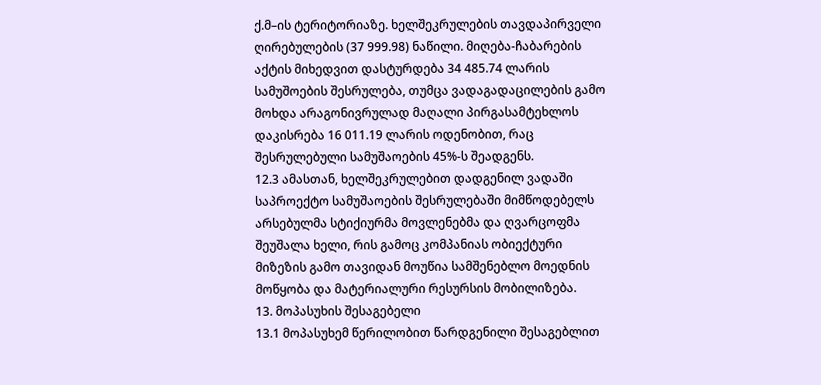ქ.მ–ის ტერიტორიაზე. ხელშეკრულების თავდაპირველი ღირებულების (37 999.98) ნაწილი. მიღება-ჩაბარების აქტის მიხედვით დასტურდება 34 485.74 ლარის სამუშოების შესრულება, თუმცა ვადაგადაცილების გამო მოხდა არაგონივრულად მაღალი პირგასამტეხლოს დაკისრება 16 011.19 ლარის ოდენობით, რაც შესრულებული სამუშაოების 45%-ს შეადგენს.
12.3 ამასთან, ხელშეკრულებით დადგენილ ვადაში საპროექტო სამუშაოების შესრულებაში მიმწოდებელს არსებულმა სტიქიურმა მოვლენებმა და ღვარცოფმა შეუშალა ხელი, რის გამოც კომპანიას ობიექტური მიზეზის გამო თავიდან მოუწია სამშენებლო მოედნის მოწყობა და მატერიალური რესურსის მობილიზება.
13. მოპასუხის შესაგებელი
13.1 მოპასუხემ წერილობით წარდგენილი შესაგებლით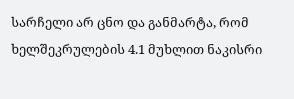სარჩელი არ ცნო და განმარტა, რომ ხელშეკრულების 4.1 მუხლით ნაკისრი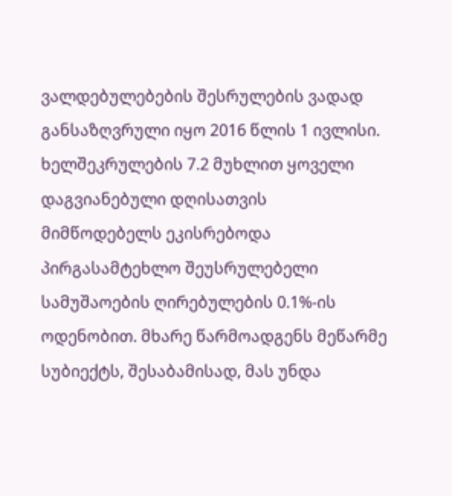ვალდებულებების შესრულების ვადად განსაზღვრული იყო 2016 წლის 1 ივლისი. ხელშეკრულების 7.2 მუხლით ყოველი დაგვიანებული დღისათვის მიმწოდებელს ეკისრებოდა პირგასამტეხლო შეუსრულებელი სამუშაოების ღირებულების 0.1%-ის ოდენობით. მხარე წარმოადგენს მეწარმე სუბიექტს, შესაბამისად, მას უნდა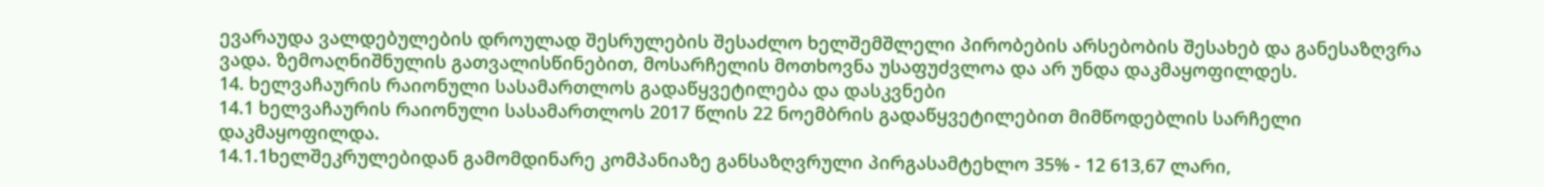ევარაუდა ვალდებულების დროულად შესრულების შესაძლო ხელშემშლელი პირობების არსებობის შესახებ და განესაზღვრა ვადა. ზემოაღნიშნულის გათვალისწინებით, მოსარჩელის მოთხოვნა უსაფუძვლოა და არ უნდა დაკმაყოფილდეს.
14. ხელვაჩაურის რაიონული სასამართლოს გადაწყვეტილება და დასკვნები
14.1 ხელვაჩაურის რაიონული სასამართლოს 2017 წლის 22 ნოემბრის გადაწყვეტილებით მიმწოდებლის სარჩელი დაკმაყოფილდა.
14.1.1ხელშეკრულებიდან გამომდინარე კომპანიაზე განსაზღვრული პირგასამტეხლო 35% - 12 613,67 ლარი,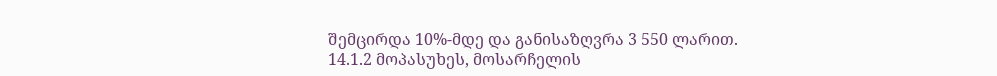შემცირდა 10%-მდე და განისაზღვრა 3 550 ლარით.
14.1.2 მოპასუხეს, მოსარჩელის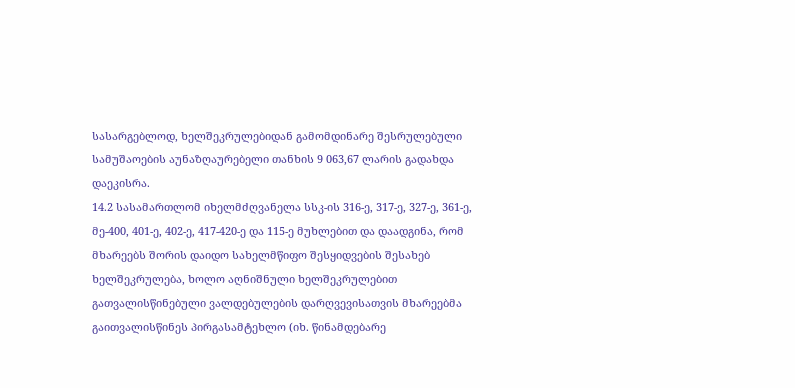სასარგებლოდ, ხელშეკრულებიდან გამომდინარე შესრულებული სამუშაოების აუნაზღაურებელი თანხის 9 063,67 ლარის გადახდა დაეკისრა.
14.2 სასამართლომ იხელმძღვანელა სსკ-ის 316-ე, 317-ე, 327-ე, 361-ე, მე-400, 401-ე, 402-ე, 417-420-ე და 115-ე მუხლებით და დაადგინა, რომ მხარეებს შორის დაიდო სახელმწიფო შესყიდვების შესახებ ხელშეკრულება, ხოლო აღნიშნული ხელშეკრულებით გათვალისწინებული ვალდებულების დარღვევისათვის მხარეებმა გაითვალისწინეს პირგასამტეხლო (იხ. წინამდებარე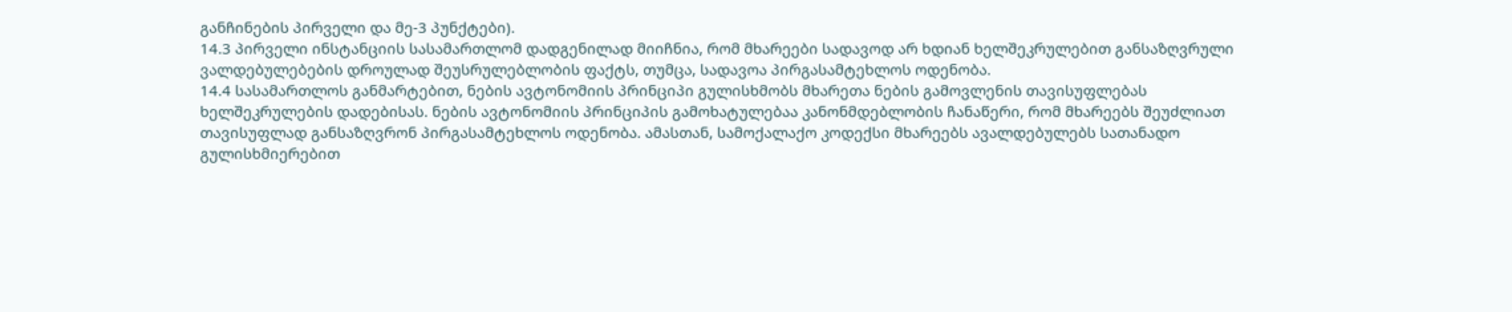განჩინების პირველი და მე-3 პუნქტები).
14.3 პირველი ინსტანციის სასამართლომ დადგენილად მიიჩნია, რომ მხარეები სადავოდ არ ხდიან ხელშეკრულებით განსაზღვრული ვალდებულებების დროულად შეუსრულებლობის ფაქტს, თუმცა, სადავოა პირგასამტეხლოს ოდენობა.
14.4 სასამართლოს განმარტებით, ნების ავტონომიის პრინციპი გულისხმობს მხარეთა ნების გამოვლენის თავისუფლებას ხელშეკრულების დადებისას. ნების ავტონომიის პრინციპის გამოხატულებაა კანონმდებლობის ჩანაწერი, რომ მხარეებს შეუძლიათ თავისუფლად განსაზღვრონ პირგასამტეხლოს ოდენობა. ამასთან, სამოქალაქო კოდექსი მხარეებს ავალდებულებს სათანადო გულისხმიერებით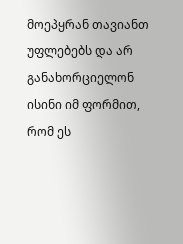მოეპყრან თავიანთ უფლებებს და არ განახორციელონ ისინი იმ ფორმით, რომ ეს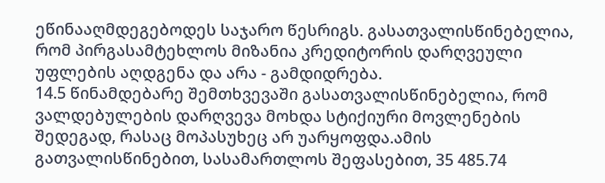ეწინააღმდეგებოდეს საჯარო წესრიგს. გასათვალისწინებელია, რომ პირგასამტეხლოს მიზანია კრედიტორის დარღვეული უფლების აღდგენა და არა - გამდიდრება.
14.5 წინამდებარე შემთხვევაში გასათვალისწინებელია, რომ ვალდებულების დარღვევა მოხდა სტიქიური მოვლენების შედეგად, რასაც მოპასუხეც არ უარყოფდა.ამის გათვალისწინებით, სასამართლოს შეფასებით, 35 485.74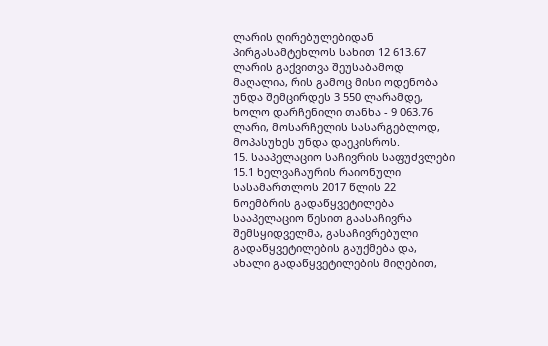ლარის ღირებულებიდან პირგასამტეხლოს სახით 12 613.67 ლარის გაქვითვა შეუსაბამოდ მაღალია, რის გამოც მისი ოდენობა უნდა შემცირდეს 3 550 ლარამდე, ხოლო დარჩენილი თანხა - 9 063.76 ლარი, მოსარჩელის სასარგებლოდ, მოპასუხეს უნდა დაეკისროს.
15. სააპელაციო საჩივრის საფუძვლები
15.1 ხელვაჩაურის რაიონული სასამართლოს 2017 წლის 22 ნოემბრის გადაწყვეტილება სააპელაციო წესით გაასაჩივრა შემსყიდველმა, გასაჩივრებული გადაწყვეტილების გაუქმება და, ახალი გადაწყვეტილების მიღებით,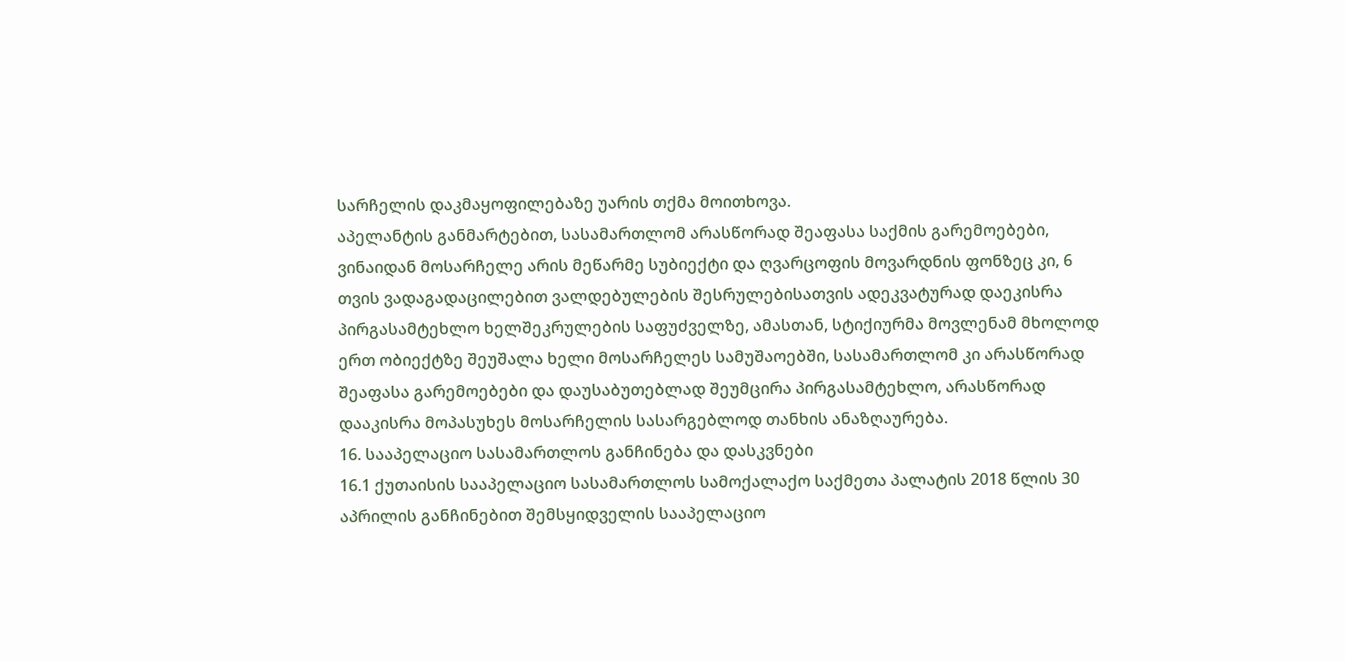სარჩელის დაკმაყოფილებაზე უარის თქმა მოითხოვა.
აპელანტის განმარტებით, სასამართლომ არასწორად შეაფასა საქმის გარემოებები, ვინაიდან მოსარჩელე არის მეწარმე სუბიექტი და ღვარცოფის მოვარდნის ფონზეც კი, 6 თვის ვადაგადაცილებით ვალდებულების შესრულებისათვის ადეკვატურად დაეკისრა პირგასამტეხლო ხელშეკრულების საფუძველზე, ამასთან, სტიქიურმა მოვლენამ მხოლოდ ერთ ობიექტზე შეუშალა ხელი მოსარჩელეს სამუშაოებში, სასამართლომ კი არასწორად შეაფასა გარემოებები და დაუსაბუთებლად შეუმცირა პირგასამტეხლო, არასწორად დააკისრა მოპასუხეს მოსარჩელის სასარგებლოდ თანხის ანაზღაურება.
16. სააპელაციო სასამართლოს განჩინება და დასკვნები
16.1 ქუთაისის სააპელაციო სასამართლოს სამოქალაქო საქმეთა პალატის 2018 წლის 30 აპრილის განჩინებით შემსყიდველის სააპელაციო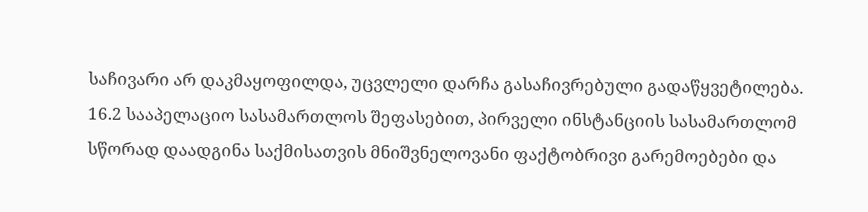საჩივარი არ დაკმაყოფილდა, უცვლელი დარჩა გასაჩივრებული გადაწყვეტილება.
16.2 სააპელაციო სასამართლოს შეფასებით, პირველი ინსტანციის სასამართლომ სწორად დაადგინა საქმისათვის მნიშვნელოვანი ფაქტობრივი გარემოებები და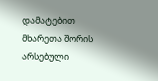დამატებით მხარეთა შორის არსებული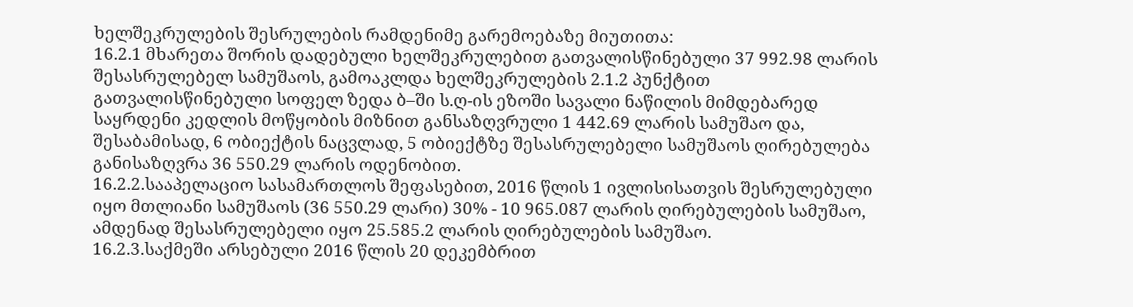ხელშეკრულების შესრულების რამდენიმე გარემოებაზე მიუთითა:
16.2.1 მხარეთა შორის დადებული ხელშეკრულებით გათვალისწინებული 37 992.98 ლარის შესასრულებელ სამუშაოს, გამოაკლდა ხელშეკრულების 2.1.2 პუნქტით გათვალისწინებული სოფელ ზედა ბ–ში ს.ღ-ის ეზოში სავალი ნაწილის მიმდებარედ საყრდენი კედლის მოწყობის მიზნით განსაზღვრული 1 442.69 ლარის სამუშაო და, შესაბამისად, 6 ობიექტის ნაცვლად, 5 ობიექტზე შესასრულებელი სამუშაოს ღირებულება განისაზღვრა 36 550.29 ლარის ოდენობით.
16.2.2.სააპელაციო სასამართლოს შეფასებით, 2016 წლის 1 ივლისისათვის შესრულებული იყო მთლიანი სამუშაოს (36 550.29 ლარი) 30% - 10 965.087 ლარის ღირებულების სამუშაო, ამდენად შესასრულებელი იყო 25.585.2 ლარის ღირებულების სამუშაო.
16.2.3.საქმეში არსებული 2016 წლის 20 დეკემბრით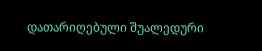დათარიღებული შუალედური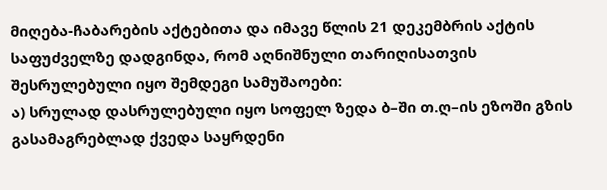მიღება-ჩაბარების აქტებითა და იმავე წლის 21 დეკემბრის აქტის საფუძველზე დადგინდა, რომ აღნიშნული თარიღისათვის შესრულებული იყო შემდეგი სამუშაოები:
ა) სრულად დასრულებული იყო სოფელ ზედა ბ–ში თ.ღ–ის ეზოში გზის გასამაგრებლად ქვედა საყრდენი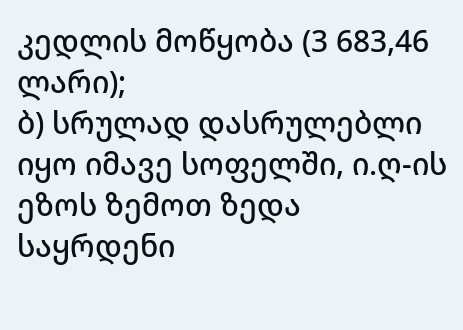კედლის მოწყობა (3 683,46 ლარი);
ბ) სრულად დასრულებლი იყო იმავე სოფელში, ი.ღ-ის ეზოს ზემოთ ზედა საყრდენი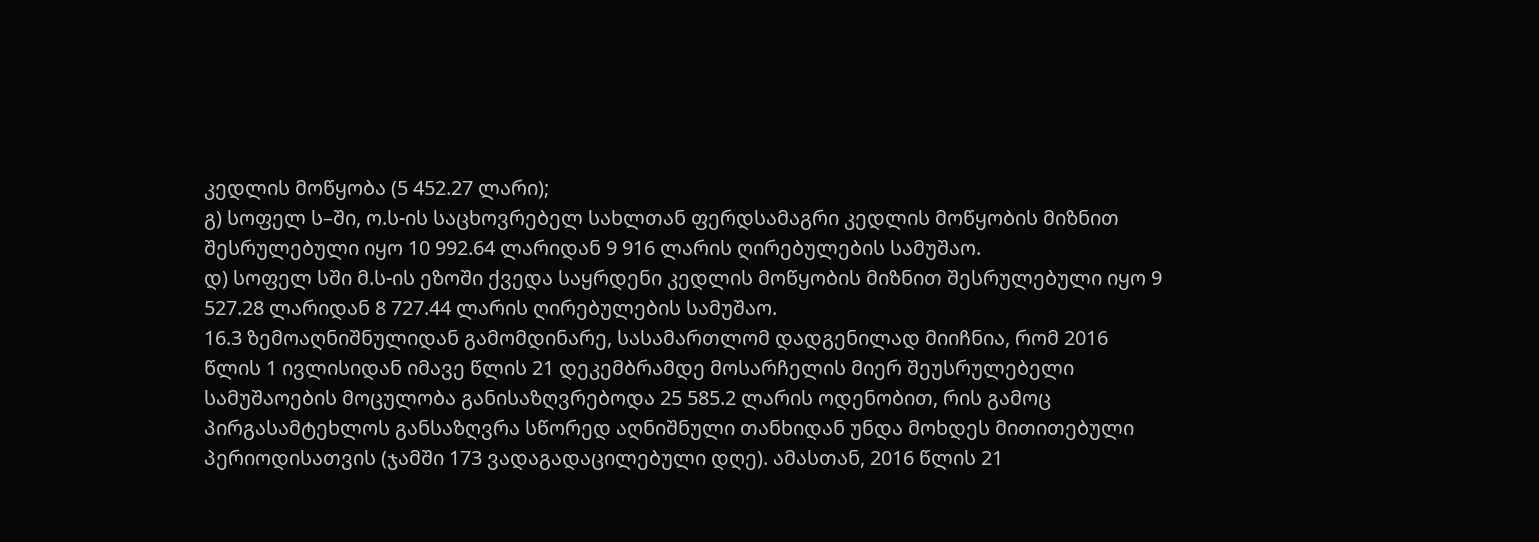კედლის მოწყობა (5 452.27 ლარი);
გ) სოფელ ს–ში, ო.ს-ის საცხოვრებელ სახლთან ფერდსამაგრი კედლის მოწყობის მიზნით შესრულებული იყო 10 992.64 ლარიდან 9 916 ლარის ღირებულების სამუშაო.
დ) სოფელ სში მ.ს-ის ეზოში ქვედა საყრდენი კედლის მოწყობის მიზნით შესრულებული იყო 9 527.28 ლარიდან 8 727.44 ლარის ღირებულების სამუშაო.
16.3 ზემოაღნიშნულიდან გამომდინარე, სასამართლომ დადგენილად მიიჩნია, რომ 2016 წლის 1 ივლისიდან იმავე წლის 21 დეკემბრამდე მოსარჩელის მიერ შეუსრულებელი სამუშაოების მოცულობა განისაზღვრებოდა 25 585.2 ლარის ოდენობით, რის გამოც პირგასამტეხლოს განსაზღვრა სწორედ აღნიშნული თანხიდან უნდა მოხდეს მითითებული პერიოდისათვის (ჯამში 173 ვადაგადაცილებული დღე). ამასთან, 2016 წლის 21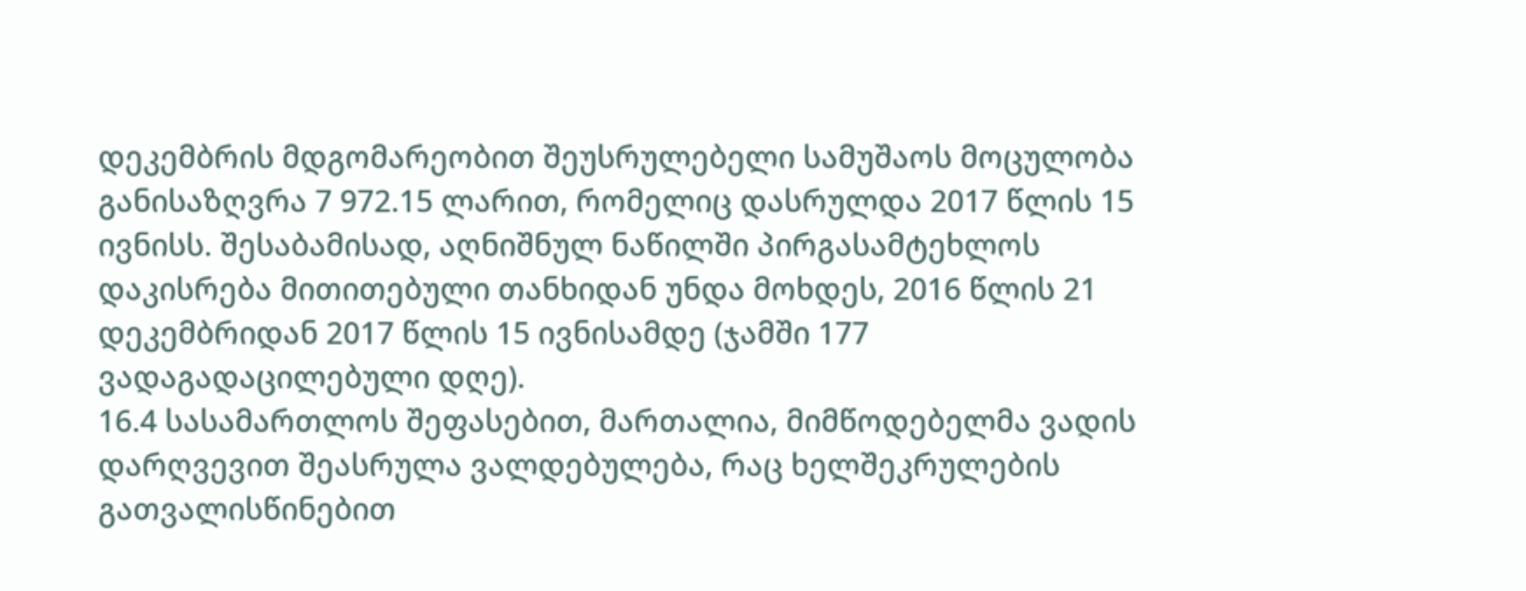დეკემბრის მდგომარეობით შეუსრულებელი სამუშაოს მოცულობა განისაზღვრა 7 972.15 ლარით, რომელიც დასრულდა 2017 წლის 15 ივნისს. შესაბამისად, აღნიშნულ ნაწილში პირგასამტეხლოს დაკისრება მითითებული თანხიდან უნდა მოხდეს, 2016 წლის 21 დეკემბრიდან 2017 წლის 15 ივნისამდე (ჯამში 177 ვადაგადაცილებული დღე).
16.4 სასამართლოს შეფასებით, მართალია, მიმწოდებელმა ვადის დარღვევით შეასრულა ვალდებულება, რაც ხელშეკრულების გათვალისწინებით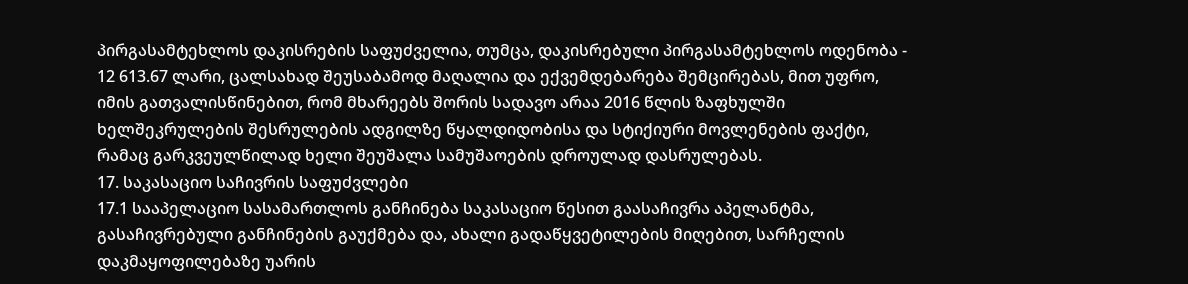პირგასამტეხლოს დაკისრების საფუძველია, თუმცა, დაკისრებული პირგასამტეხლოს ოდენობა - 12 613.67 ლარი, ცალსახად შეუსაბამოდ მაღალია და ექვემდებარება შემცირებას, მით უფრო, იმის გათვალისწინებით, რომ მხარეებს შორის სადავო არაა 2016 წლის ზაფხულში ხელშეკრულების შესრულების ადგილზე წყალდიდობისა და სტიქიური მოვლენების ფაქტი, რამაც გარკვეულწილად ხელი შეუშალა სამუშაოების დროულად დასრულებას.
17. საკასაციო საჩივრის საფუძვლები
17.1 სააპელაციო სასამართლოს განჩინება საკასაციო წესით გაასაჩივრა აპელანტმა, გასაჩივრებული განჩინების გაუქმება და, ახალი გადაწყვეტილების მიღებით, სარჩელის დაკმაყოფილებაზე უარის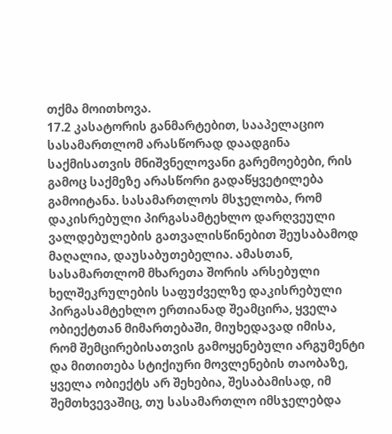თქმა მოითხოვა.
17.2 კასატორის განმარტებით, სააპელაციო სასამართლომ არასწორად დაადგინა საქმისათვის მნიშვნელოვანი გარემოებები, რის გამოც საქმეზე არასწორი გადაწყვეტილება გამოიტანა. სასამართლოს მსჯელობა, რომ დაკისრებული პირგასამტეხლო დარღვეული ვალდებულების გათვალისწინებით შეუსაბამოდ მაღალია, დაუსაბუთებელია. ამასთან, სასამართლომ მხარეთა შორის არსებული ხელშეკრულების საფუძველზე დაკისრებული პირგასამტეხლო ერთიანად შეამცირა, ყველა ობიექტთან მიმართებაში, მიუხედავად იმისა, რომ შემცირებისათვის გამოყენებული არგუმენტი და მითითება სტიქიური მოვლენების თაობაზე, ყველა ობიექტს არ შეხებია, შესაბამისად, იმ შემთხვევაშიც, თუ სასამართლო იმსჯელებდა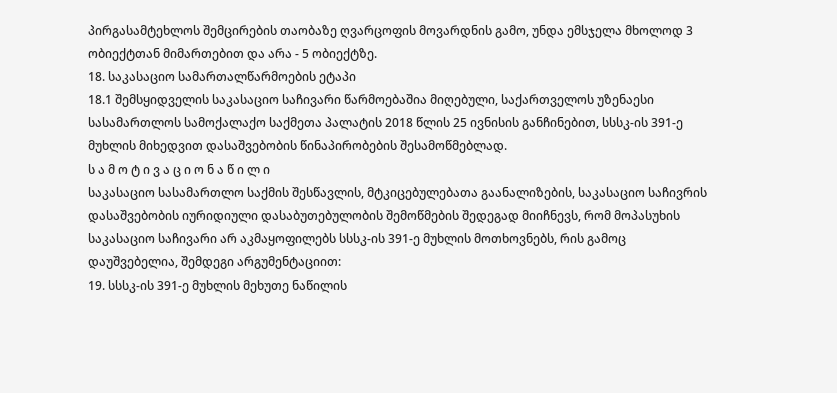პირგასამტეხლოს შემცირების თაობაზე ღვარცოფის მოვარდნის გამო, უნდა ემსჯელა მხოლოდ 3 ობიექტთან მიმართებით და არა - 5 ობიექტზე.
18. საკასაციო სამართალწარმოების ეტაპი
18.1 შემსყიდველის საკასაციო საჩივარი წარმოებაშია მიღებული, საქართველოს უზენაესი სასამართლოს სამოქალაქო საქმეთა პალატის 2018 წლის 25 ივნისის განჩინებით, სსსკ-ის 391-ე მუხლის მიხედვით დასაშვებობის წინაპირობების შესამოწმებლად.
ს ა მ ო ტ ი ვ ა ც ი ო ნ ა წ ი ლ ი
საკასაციო სასამართლო საქმის შესწავლის, მტკიცებულებათა გაანალიზების, საკასაციო საჩივრის დასაშვებობის იურიდიული დასაბუთებულობის შემოწმების შედეგად მიიჩნევს, რომ მოპასუხის საკასაციო საჩივარი არ აკმაყოფილებს სსსკ-ის 391-ე მუხლის მოთხოვნებს, რის გამოც დაუშვებელია, შემდეგი არგუმენტაციით:
19. სსსკ-ის 391-ე მუხლის მეხუთე ნაწილის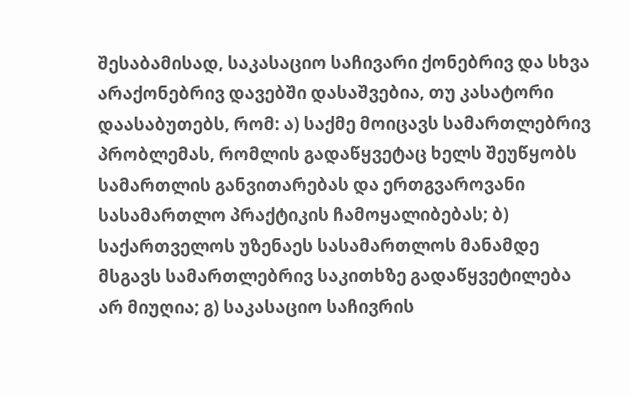შესაბამისად, საკასაციო საჩივარი ქონებრივ და სხვა არაქონებრივ დავებში დასაშვებია, თუ კასატორი დაასაბუთებს, რომ: ა) საქმე მოიცავს სამართლებრივ პრობლემას, რომლის გადაწყვეტაც ხელს შეუწყობს სამართლის განვითარებას და ერთგვაროვანი სასამართლო პრაქტიკის ჩამოყალიბებას; ბ) საქართველოს უზენაეს სასამართლოს მანამდე მსგავს სამართლებრივ საკითხზე გადაწყვეტილება არ მიუღია; გ) საკასაციო საჩივრის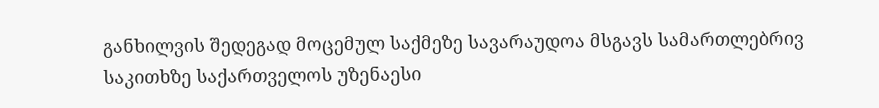განხილვის შედეგად მოცემულ საქმეზე სავარაუდოა მსგავს სამართლებრივ საკითხზე საქართველოს უზენაესი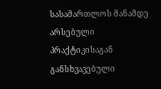სასამართლოს მანამდე არსებული პრაქტიკისაგან განსხვავებული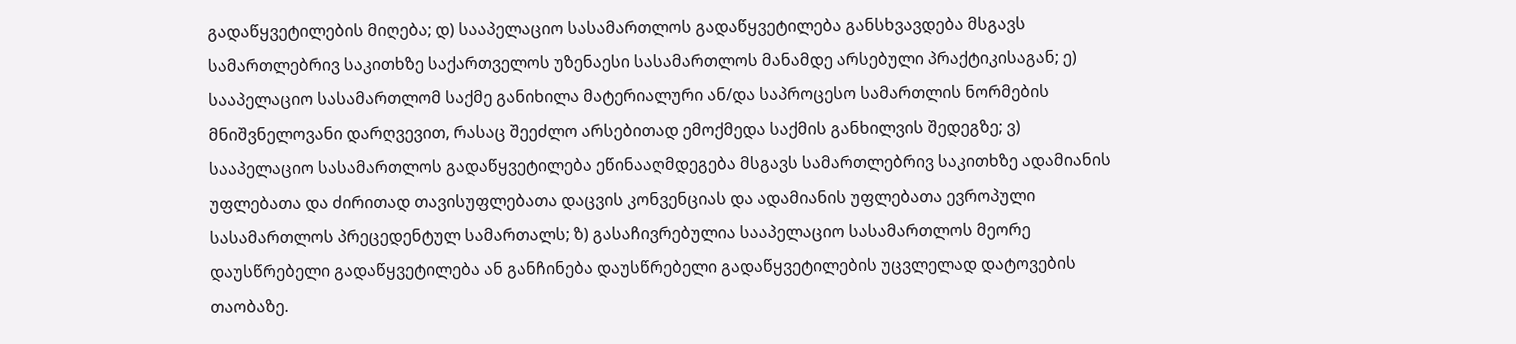გადაწყვეტილების მიღება; დ) სააპელაციო სასამართლოს გადაწყვეტილება განსხვავდება მსგავს სამართლებრივ საკითხზე საქართველოს უზენაესი სასამართლოს მანამდე არსებული პრაქტიკისაგან; ე) სააპელაციო სასამართლომ საქმე განიხილა მატერიალური ან/და საპროცესო სამართლის ნორმების მნიშვნელოვანი დარღვევით, რასაც შეეძლო არსებითად ემოქმედა საქმის განხილვის შედეგზე; ვ) სააპელაციო სასამართლოს გადაწყვეტილება ეწინააღმდეგება მსგავს სამართლებრივ საკითხზე ადამიანის უფლებათა და ძირითად თავისუფლებათა დაცვის კონვენციას და ადამიანის უფლებათა ევროპული სასამართლოს პრეცედენტულ სამართალს; ზ) გასაჩივრებულია სააპელაციო სასამართლოს მეორე დაუსწრებელი გადაწყვეტილება ან განჩინება დაუსწრებელი გადაწყვეტილების უცვლელად დატოვების თაობაზე.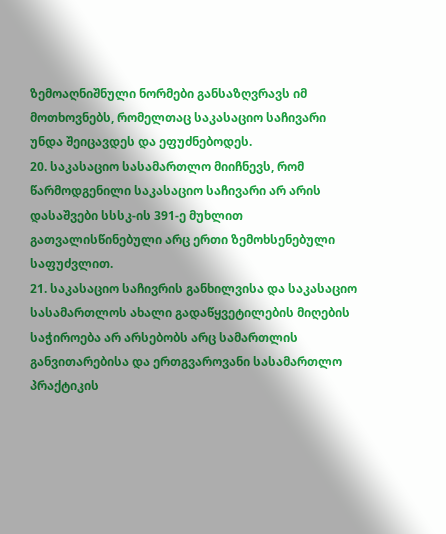ზემოაღნიშნული ნორმები განსაზღვრავს იმ მოთხოვნებს, რომელთაც საკასაციო საჩივარი უნდა შეიცავდეს და ეფუძნებოდეს.
20. საკასაციო სასამართლო მიიჩნევს, რომ წარმოდგენილი საკასაციო საჩივარი არ არის დასაშვები სსსკ-ის 391-ე მუხლით გათვალისწინებული არც ერთი ზემოხსენებული საფუძვლით.
21. საკასაციო საჩივრის განხილვისა და საკასაციო სასამართლოს ახალი გადაწყვეტილების მიღების საჭიროება არ არსებობს არც სამართლის განვითარებისა და ერთგვაროვანი სასამართლო პრაქტიკის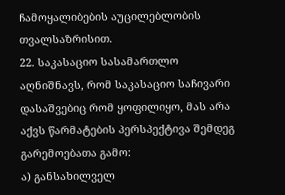ჩამოყალიბების აუცილებლობის თვალსაზრისით.
22. საკასაციო სასამართლო აღნიშნავს, რომ საკასაციო საჩივარი დასაშვებიც რომ ყოფილიყო, მას არა აქვს წარმატების პერსპექტივა შემდეგ გარემოებათა გამო:
ა) განსახილველ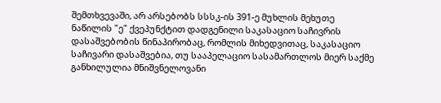შემთხვევაში, არ არსებობს სსსკ-ის 391-ე მუხლის მეხუთე ნაწილის "ე" ქვეპუნქტით დადგენილი საკასაციო საჩივრის დასაშვებობის წინაპირობაც, რომლის მიხედვითაც, საკასაციო საჩივარი დასაშვებია, თუ სააპელაციო სასამართლოს მიერ საქმე განხილულია მნიშვნელოვანი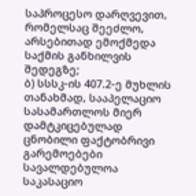საპროცესო დარღვევით, რომელსაც შეეძლო, არსებითად ემოქმედა საქმის განხილვის შედეგზე;
ბ) სსსკ-ის 407.2-ე მუხლის თანახმად, სააპელაციო სასამართლოს მიერ დამტკიცებულად ცნობილი ფაქტობრივი გარემოებები სავალდებულოა საკასაციო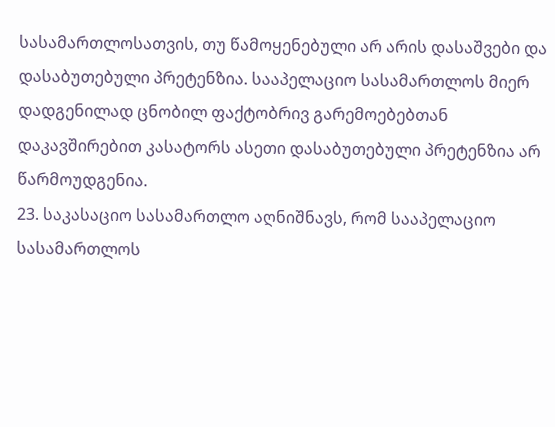სასამართლოსათვის, თუ წამოყენებული არ არის დასაშვები და დასაბუთებული პრეტენზია. სააპელაციო სასამართლოს მიერ დადგენილად ცნობილ ფაქტობრივ გარემოებებთან დაკავშირებით კასატორს ასეთი დასაბუთებული პრეტენზია არ წარმოუდგენია.
23. საკასაციო სასამართლო აღნიშნავს, რომ სააპელაციო სასამართლოს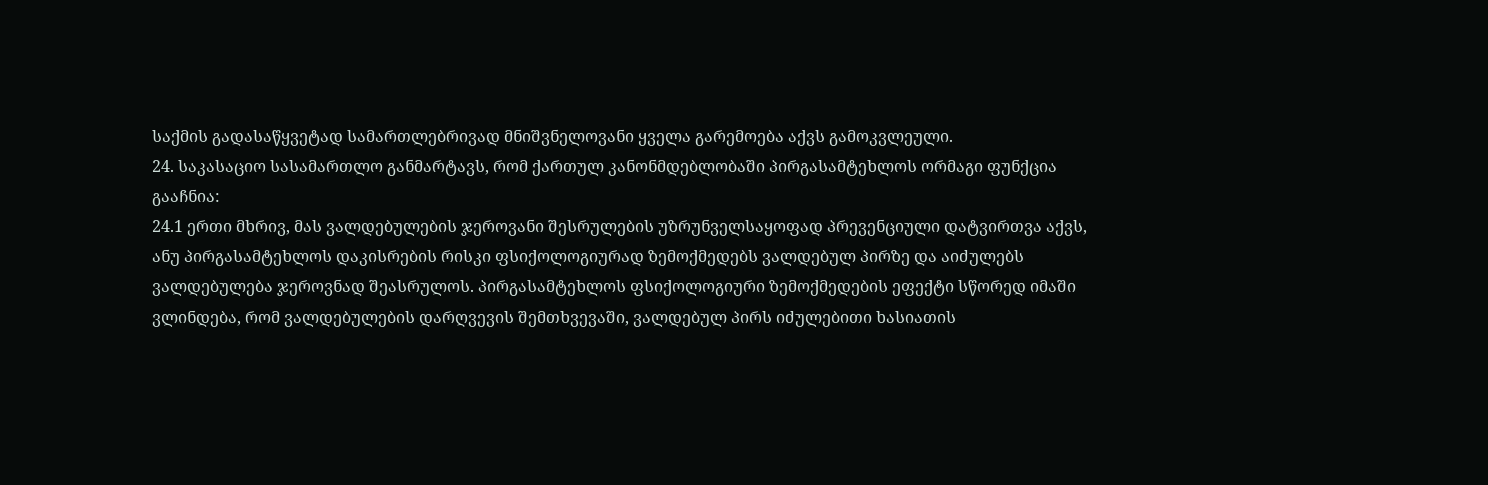საქმის გადასაწყვეტად სამართლებრივად მნიშვნელოვანი ყველა გარემოება აქვს გამოკვლეული.
24. საკასაციო სასამართლო განმარტავს, რომ ქართულ კანონმდებლობაში პირგასამტეხლოს ორმაგი ფუნქცია გააჩნია:
24.1 ერთი მხრივ, მას ვალდებულების ჯეროვანი შესრულების უზრუნველსაყოფად პრევენციული დატვირთვა აქვს, ანუ პირგასამტეხლოს დაკისრების რისკი ფსიქოლოგიურად ზემოქმედებს ვალდებულ პირზე და აიძულებს ვალდებულება ჯეროვნად შეასრულოს. პირგასამტეხლოს ფსიქოლოგიური ზემოქმედების ეფექტი სწორედ იმაში ვლინდება, რომ ვალდებულების დარღვევის შემთხვევაში, ვალდებულ პირს იძულებითი ხასიათის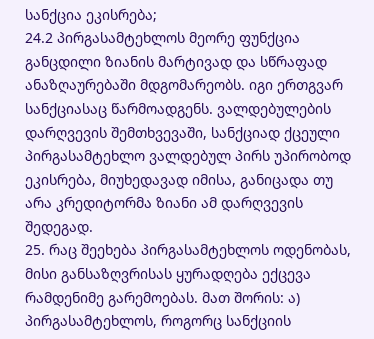სანქცია ეკისრება;
24.2 პირგასამტეხლოს მეორე ფუნქცია განცდილი ზიანის მარტივად და სწრაფად ანაზღაურებაში მდგომარეობს. იგი ერთგვარ სანქციასაც წარმოადგენს. ვალდებულების დარღვევის შემთხვევაში, სანქციად ქცეული პირგასამტეხლო ვალდებულ პირს უპირობოდ ეკისრება, მიუხედავად იმისა, განიცადა თუ არა კრედიტორმა ზიანი ამ დარღვევის შედეგად.
25. რაც შეეხება პირგასამტეხლოს ოდენობას, მისი განსაზღვრისას ყურადღება ექცევა რამდენიმე გარემოებას. მათ შორის: ა) პირგასამტეხლოს, როგორც სანქციის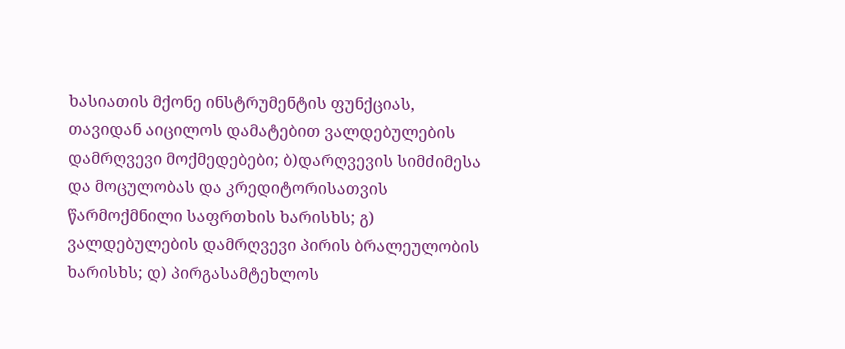ხასიათის მქონე ინსტრუმენტის ფუნქციას, თავიდან აიცილოს დამატებით ვალდებულების დამრღვევი მოქმედებები; ბ)დარღვევის სიმძიმესა და მოცულობას და კრედიტორისათვის წარმოქმნილი საფრთხის ხარისხს; გ) ვალდებულების დამრღვევი პირის ბრალეულობის ხარისხს; დ) პირგასამტეხლოს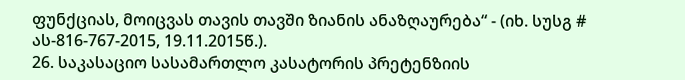ფუნქციას, მოიცვას თავის თავში ზიანის ანაზღაურება“ - (იხ. სუსგ # ას-816-767-2015, 19.11.2015წ.).
26. საკასაციო სასამართლო კასატორის პრეტენზიის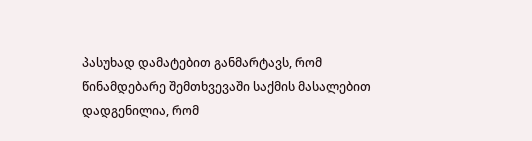პასუხად დამატებით განმარტავს, რომ წინამდებარე შემთხვევაში საქმის მასალებით დადგენილია, რომ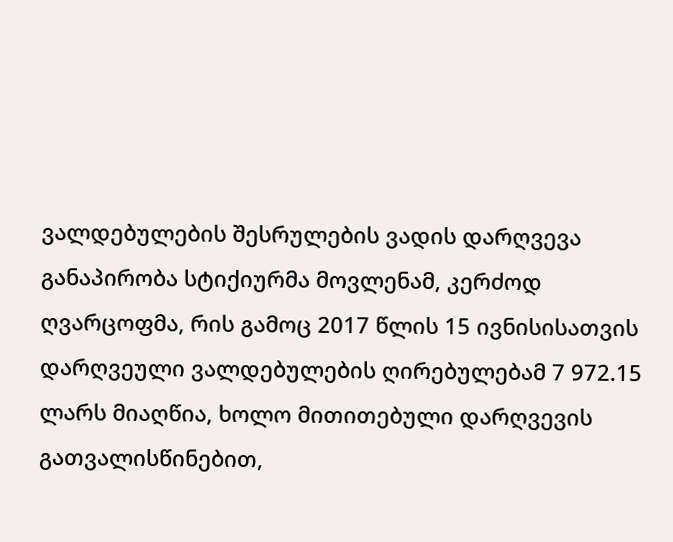ვალდებულების შესრულების ვადის დარღვევა განაპირობა სტიქიურმა მოვლენამ, კერძოდ ღვარცოფმა, რის გამოც 2017 წლის 15 ივნისისათვის დარღვეული ვალდებულების ღირებულებამ 7 972.15 ლარს მიაღწია, ხოლო მითითებული დარღვევის გათვალისწინებით,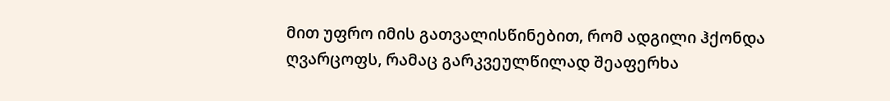მით უფრო იმის გათვალისწინებით, რომ ადგილი ჰქონდა ღვარცოფს, რამაც გარკვეულწილად შეაფერხა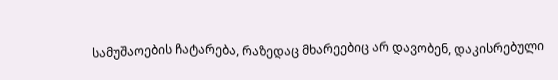სამუშაოების ჩატარება, რაზედაც მხარეებიც არ დავობენ, დაკისრებული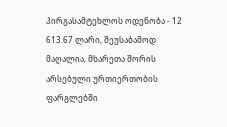პირგასამტეხლოს ოდენობა - 12 613.67 ლარი, შეუსაბამოდ მაღალია, მხარეთა შორის არსებული ურთიერთობის ფარგლებში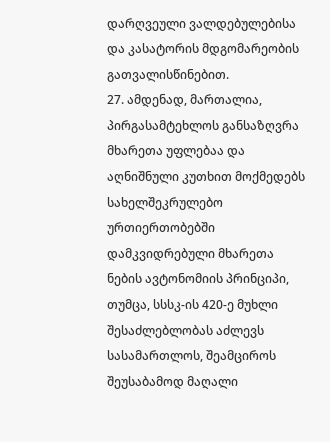დარღვეული ვალდებულებისა და კასატორის მდგომარეობის გათვალისწინებით.
27. ამდენად, მართალია, პირგასამტეხლოს განსაზღვრა მხარეთა უფლებაა და აღნიშნული კუთხით მოქმედებს სახელშეკრულებო ურთიერთობებში დამკვიდრებული მხარეთა ნების ავტონომიის პრინციპი, თუმცა, სსსკ-ის 420-ე მუხლი შესაძლებლობას აძლევს სასამართლოს, შეამციროს შეუსაბამოდ მაღალი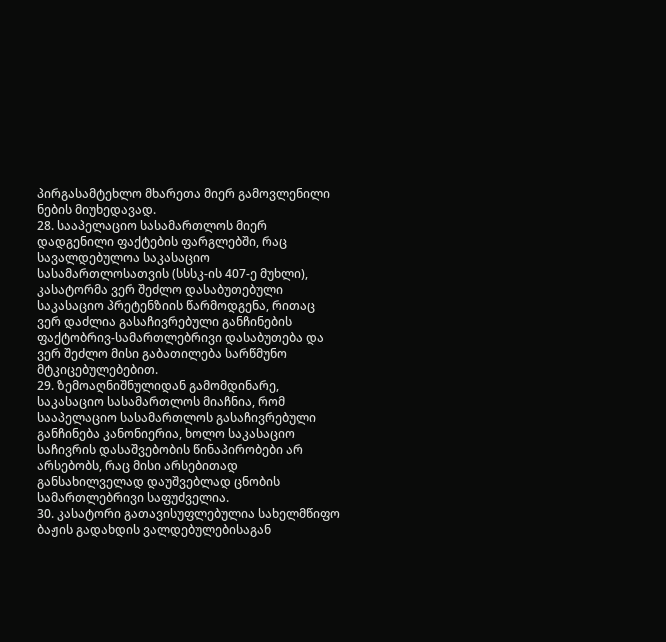პირგასამტეხლო მხარეთა მიერ გამოვლენილი ნების მიუხედავად.
28. სააპელაციო სასამართლოს მიერ დადგენილი ფაქტების ფარგლებში, რაც სავალდებულოა საკასაციო სასამართლოსათვის (სსსკ-ის 407-ე მუხლი), კასატორმა ვერ შეძლო დასაბუთებული საკასაციო პრეტენზიის წარმოდგენა, რითაც ვერ დაძლია გასაჩივრებული განჩინების ფაქტობრივ-სამართლებრივი დასაბუთება და ვერ შეძლო მისი გაბათილება სარწმუნო მტკიცებულებებით.
29. ზემოაღნიშნულიდან გამომდინარე, საკასაციო სასამართლოს მიაჩნია, რომ სააპელაციო სასამართლოს გასაჩივრებული განჩინება კანონიერია, ხოლო საკასაციო საჩივრის დასაშვებობის წინაპირობები არ არსებობს, რაც მისი არსებითად განსახილველად დაუშვებლად ცნობის სამართლებრივი საფუძველია.
30. კასატორი გათავისუფლებულია სახელმწიფო ბაჟის გადახდის ვალდებულებისაგან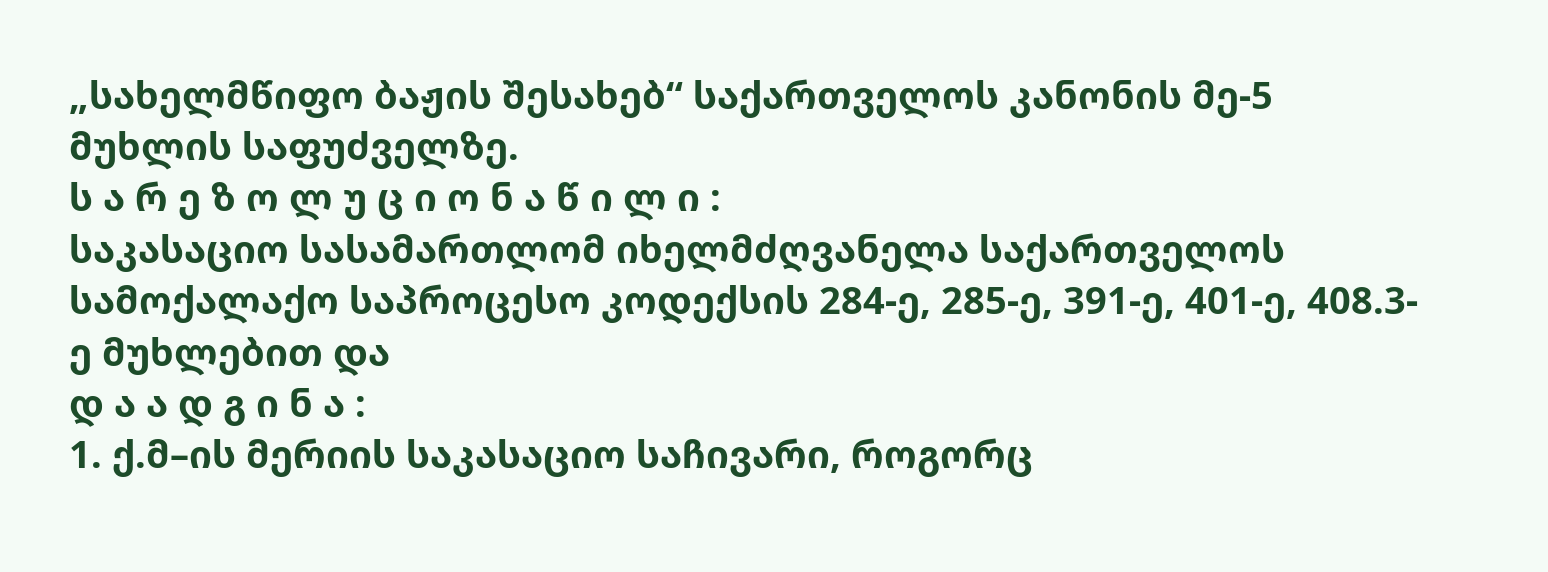„სახელმწიფო ბაჟის შესახებ“ საქართველოს კანონის მე-5 მუხლის საფუძველზე.
ს ა რ ე ზ ო ლ უ ც ი ო ნ ა წ ი ლ ი :
საკასაციო სასამართლომ იხელმძღვანელა საქართველოს სამოქალაქო საპროცესო კოდექსის 284-ე, 285-ე, 391-ე, 401-ე, 408.3-ე მუხლებით და
დ ა ა დ გ ი ნ ა :
1. ქ.მ–ის მერიის საკასაციო საჩივარი, როგორც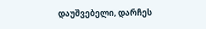დაუშვებელი, დარჩეს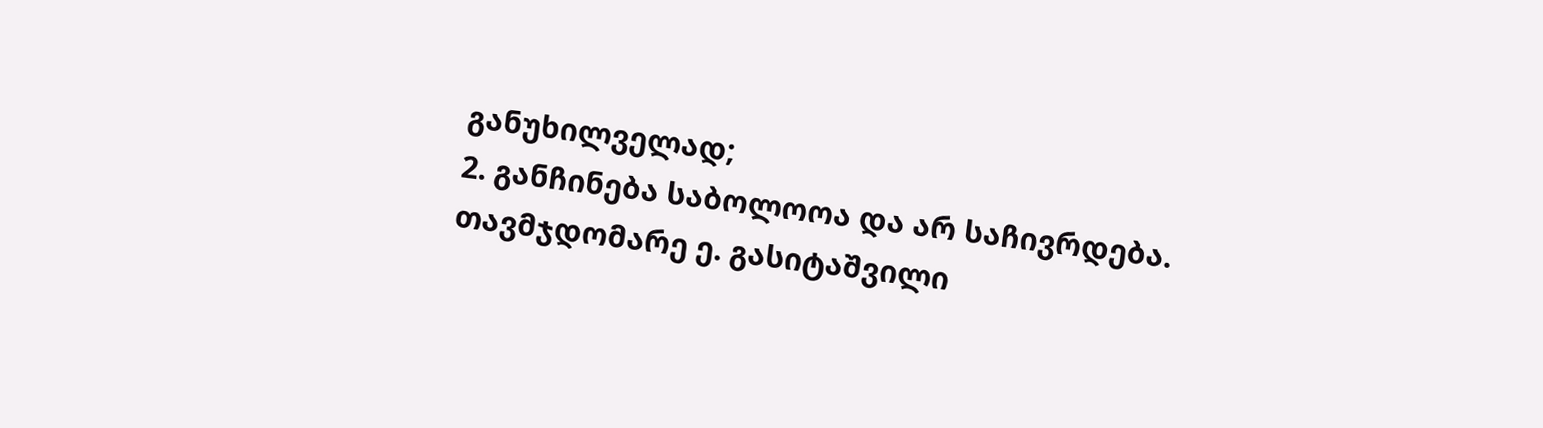განუხილველად;
2. განჩინება საბოლოოა და არ საჩივრდება.
თავმჯდომარე ე. გასიტაშვილი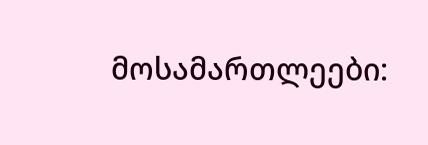მოსამართლეები: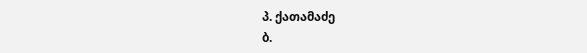პ. ქათამაძე
ბ.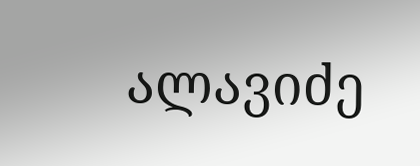ალავიძე